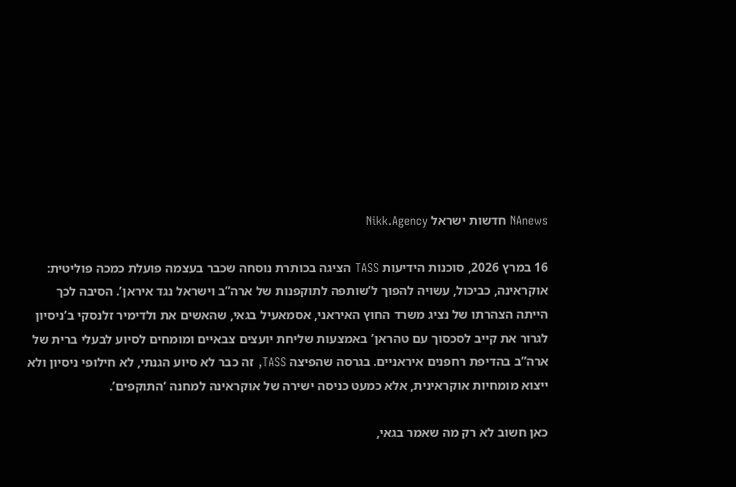NAnews חדשות ישראל Nikk.Agency

16 במרץ 2026, סוכנות הידיעות TASS הציגה בכותרת נוסחה שכבר בעצמה פועלת כמכה פוליטית: אוקראינה, כביכול, עשויה להפוך ל’שותפה לתוקפנות של ארה”ב וישראל נגד איראן’. הסיבה לכך הייתה הצהרתו של נציג משרד החוץ האיראני, אסמאעיל בגאי, שהאשים את ולדימיר זלנסקי ב’ניסיון לגרור את קייב לסכסוך עם טהראן’ באמצעות שליחת יועצים צבאיים ומומחים לסיוע לבעלי ברית של ארה”ב בהדיפת רחפנים איראניים. בגרסה שהפיצה TASS, זה כבר לא סיוע הגנתי, לא חילופי ניסיון ולא ייצוא מומחיות אוקראינית, אלא כמעט כניסה ישירה של אוקראינה למחנה ‘התוקפים’.

כאן חשוב לא רק מה שאמר בגאי,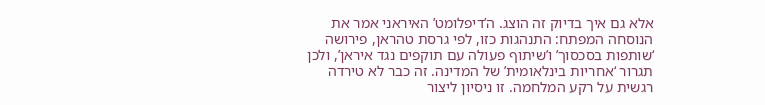אלא גם איך בדיוק זה הוצג. ה’דיפלומט’ האיראני אמר את הנוסחה המפתח: התנהגות כזו, לפי גרסת טהראן, פירושה ‘שותפות בסכסוך’ ו’שיתוף פעולה עם תוקפים נגד איראן’, ולכן תגרור ‘אחריות בינלאומית’ של המדינה. זה כבר לא טירדה רגשית על רקע המלחמה. זו ניסיון ליצור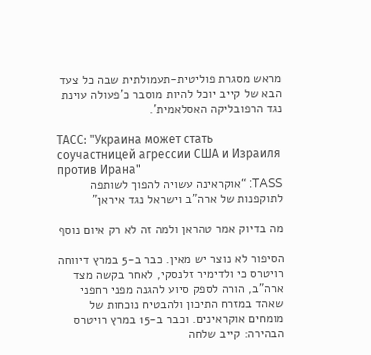מראש מסגרת פוליטית-תעמולתית שבה כל צעד הבא של קייב יוכל להיות מוסבר כ’פעולה עוינת נגד הרפובליקה האסלאמית’.

ТАСС: "Украина может стать соучастницей агрессии США и Израиля против Ирана"
TASS: “אוקראינה עשויה להפוך לשותפה לתוקפנות של ארה”ב וישראל נגד איראן”

מה בדיוק אמר טהראן ולמה זה לא רק איום נוסף

הסיפור לא נוצר יש מאין. כבר ב-5 במרץ דיווחה רויטרס כי ולדימיר זלנסקי, לאחר בקשה מצד ארה”ב, הורה לספק סיוע להגנה מפני רחפני שאהד במזרח התיכון ולהבטיח נוכחות של מומחים אוקראינים. וכבר ב-15 במרץ רויטרס הבהירה: קייב שלחה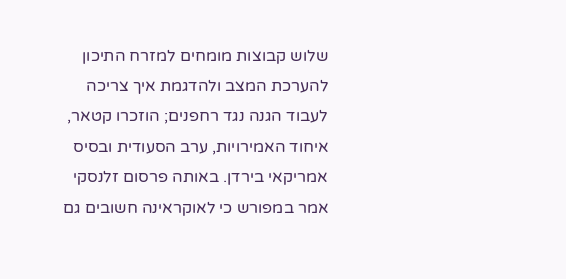שלוש קבוצות מומחים למזרח התיכון להערכת המצב ולהדגמת איך צריכה לעבוד הגנה נגד רחפנים; הוזכרו קטאר, איחוד האמירויות, ערב הסעודית ובסיס אמריקאי בירדן. באותה פרסום זלנסקי אמר במפורש כי לאוקראינה חשובים גם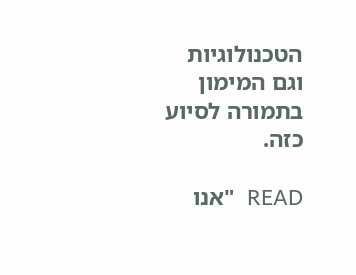הטכנולוגיות וגם המימון בתמורה לסיוע כזה.

READ  "אנו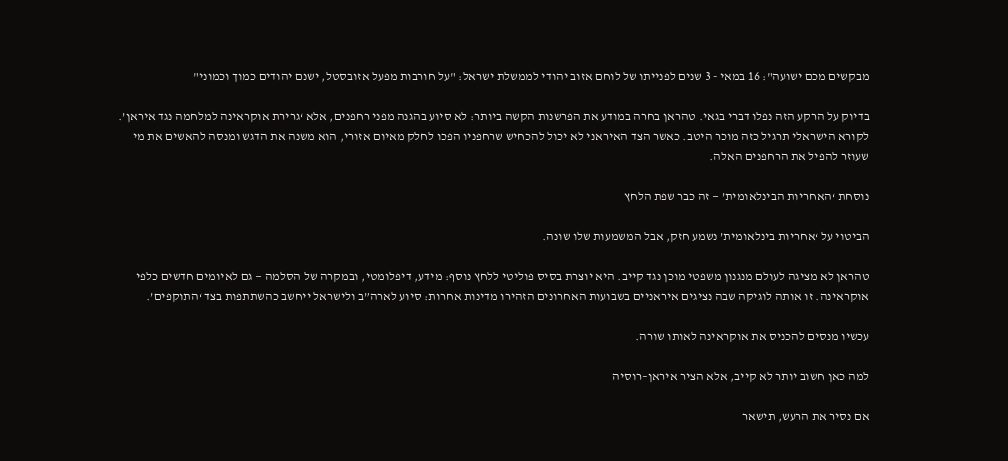מבקשים מכם ישועה": 16 במאי - 3 שנים לפנייתו של לוחם אזוב יהודי לממשלת ישראל: "על חורבות מפעל אזובסטל, ישנם יהודים כמוך וכמוני"

בדיוק על הרקע הזה נפלו דברי בגאי. טהראן בחרה במודע את הפרשנות הקשה ביותר: לא סיוע בהגנה מפני רחפנים, אלא ‘גרירת אוקראינה למלחמה נגד איראן’. לקורא הישראלי תרגיל כזה מוכר היטב. כאשר הצד האיראני לא יכול להכחיש שרחפניו הפכו לחלק מאיום אזורי, הוא משנה את הדגש ומנסה להאשים את מי שעוזר להפיל את הרחפנים האלה.

נוסחת ‘האחריות הבינלאומית’ — זה כבר שפת הלחץ

הביטוי על ‘אחריות בינלאומית’ נשמע חזק, אבל המשמעות שלו שונה.

טהראן לא מציגה לעולם מנגנון משפטי מוכן נגד קייב. היא יוצרת בסיס פוליטי ללחץ נוסף: מידע, דיפלומטי, ובמקרה של הסלמה — גם לאיומים חדשים כלפי אוקראינה. זו אותה לוגיקה שבה נציגים איראניים בשבועות האחרונים הזהירו מדינות אחרות: סיוע לארה”ב ולישראל ייחשב כהשתתפות בצד ‘התוקפים’.

עכשיו מנסים להכניס את אוקראינה לאותו שורה.

למה כאן חשוב יותר לא קייב, אלא הציר איראן–רוסיה

אם נסיר את הרעש, תישאר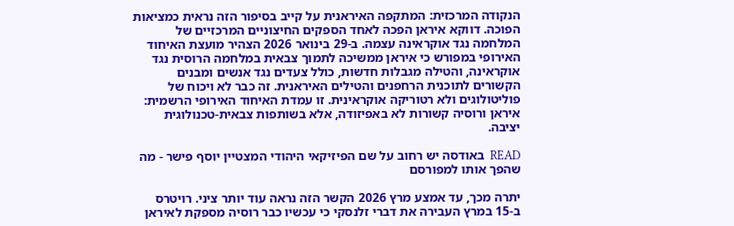הנקודה המרכזית: המתקפה האיראנית על קייב בסיפור הזה נראית כמציאות הפוכה. דווקא איראן הפכה לאחד הספקים החיצוניים המרכזיים של המלחמה נגד אוקראינה עצמה. ב-29 בינואר 2026 הצהיר מועצת האיחוד האירופי במפורש כי איראן ממשיכה לתמוך צבאית במלחמה הרוסית נגד אוקראינה, והטילה מגבלות חדשות, כולל צעדים נגד אנשים ומבנים הקשורים לתוכנית הרחפנים והטילים האיראנית. זה כבר לא ויכוח של פוליטולוגים ולא רטוריקה אוקראינית. זו עמדת האיחוד האירופי הרשמית: איראן ורוסיה קשורות לא באפיזודה, אלא בשותפות צבאית-טכנולוגית יציבה.

READ  באודסה יש רחוב על שם הפיזיקאי היהודי המצטיין יוסף פישר - מה שהפך אותו למפורסם

יתרה מכך, עד אמצע מרץ 2026 הקשר הזה נראה עוד יותר ציני. רויטרס ב-15 במרץ העבירה את דברי זלנסקי כי עכשיו כבר רוסיה מספקת לאיראן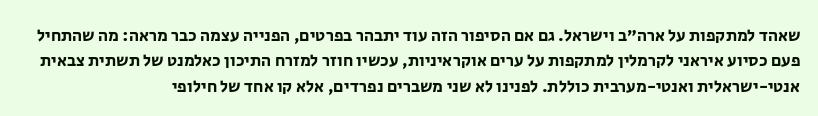שאהד למתקפות על ארה”ב וישראל. גם אם הסיפור הזה עוד יתבהר בפרטים, הפנייה עצמה כבר מראה: מה שהתחיל פעם כסיוע איראני לקרמלין למתקפות על ערים אוקראיניות, עכשיו חוזר למזרח התיכון כאלמנט של תשתית צבאית אנטי-ישראלית ואנטי-מערבית כוללת. לפנינו לא שני משברים נפרדים, אלא קו אחד של חילופי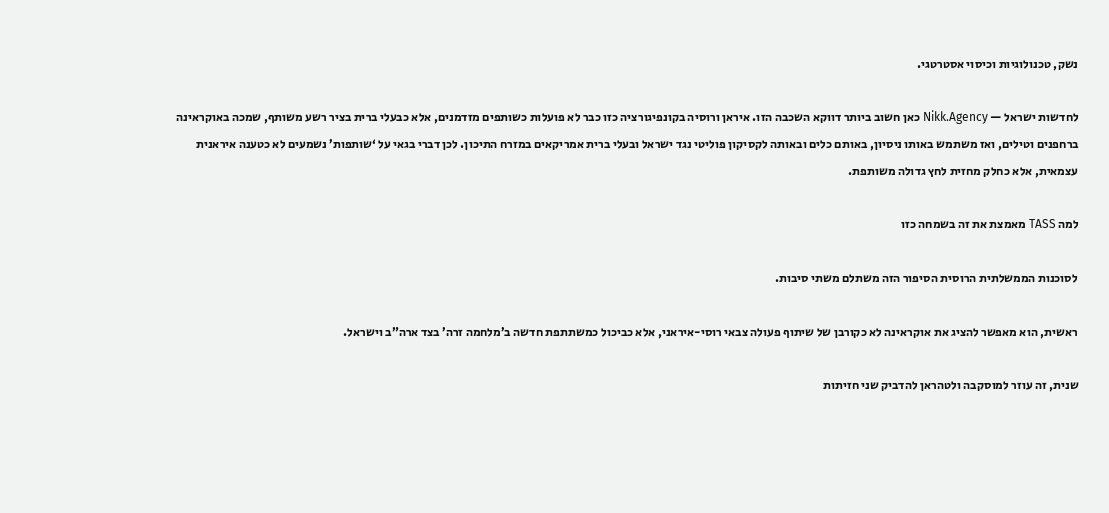נשק, טכנולוגיות וכיסוי אסטרטגי.

לחדשות ישראל — Nikk.Agency כאן חשוב ביותר דווקא השכבה הזו. איראן ורוסיה בקונפיגורציה כזו כבר לא פועלות כשותפים מזדמנים, אלא כבעלי ברית בציר רשע משותף, שמכה באוקראינה ברחפנים וטילים, ואז משתמש באותו ניסיון, באותם כלים ובאותה לקסיקון פוליטי נגד ישראל ובעלי ברית אמריקאים במזרח התיכון. לכן דברי בגאי על ‘שותפות’ נשמעים לא כטענה איראנית עצמאית, אלא כחלק מחזית לחץ גדולה משותפת.

למה TASS מאמצת את זה בשמחה כזו

לסוכנות הממשלתית הרוסית הסיפור הזה משתלם משתי סיבות.

ראשית, הוא מאפשר להציג את אוקראינה לא כקורבן של שיתוף פעולה צבאי רוסי-איראני, אלא כביכול כמשתתפת חדשה ב’מלחמה זרה’ בצד ארה”ב וישראל.

שנית, זה עוזר למוסקבה ולטהראן להדביק שני חזיתות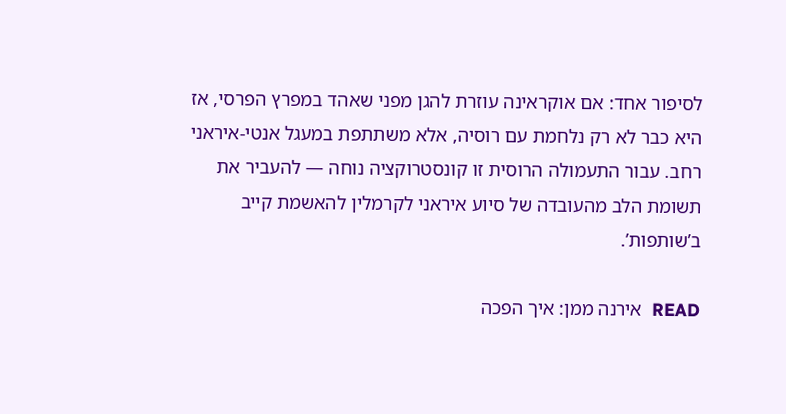לסיפור אחד: אם אוקראינה עוזרת להגן מפני שאהד במפרץ הפרסי, אז היא כבר לא רק נלחמת עם רוסיה, אלא משתתפת במעגל אנטי-איראני רחב. עבור התעמולה הרוסית זו קונסטרוקציה נוחה — להעביר את תשומת הלב מהעובדה של סיוע איראני לקרמלין להאשמת קייב ב’שותפות’.

READ  אירנה ממן: איך הפכה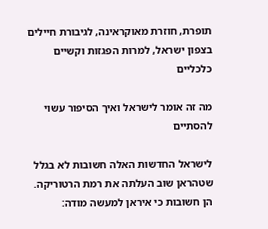תופרת, חוזרת מאוקראינה, לגיבורת חיילים בצפון ישראל, למרות הפגזות וקשיים כלכליים

מה זה אומר לישראל ואיך הסיפור עשוי להסתיים

לישראל החדשות האלה חשובות לא בגלל שטהראן שוב העלתה את רמת הרטוריקה. הן חשובות כי איראן למעשה מודה: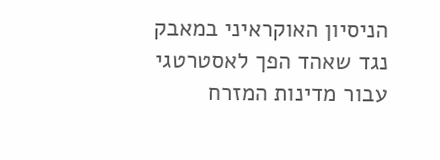הניסיון האוקראיני במאבק נגד שאהד הפך לאסטרטגי עבור מדינות המזרח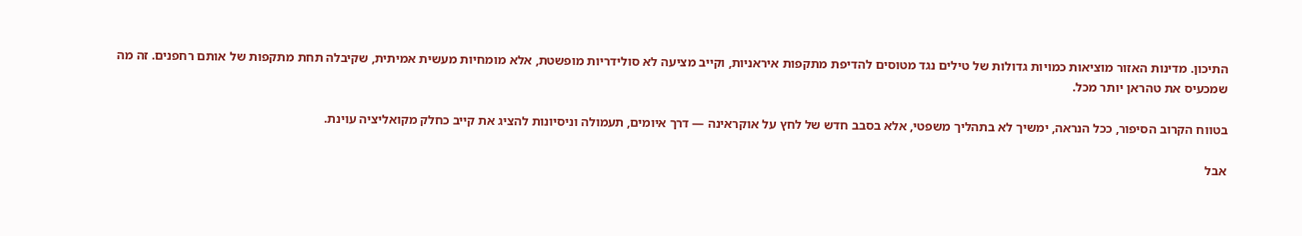התיכון. מדינות האזור מוציאות כמויות גדולות של טילים נגד מטוסים להדיפת מתקפות איראניות, וקייב מציעה לא סולידריות מופשטת, אלא מומחיות מעשית אמיתית, שקיבלה תחת מתקפות של אותם רחפנים. זה מה שמכעיס את טהראן יותר מכל.

בטווח הקרוב הסיפור, ככל הנראה, ימשיך לא בתהליך משפטי, אלא בסבב חדש של לחץ על אוקראינה — דרך איומים, תעמולה וניסיונות להציג את קייב כחלק מקואליציה עוינת.

אבל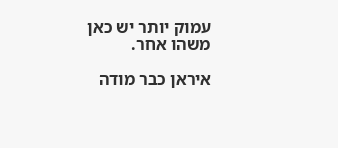עמוק יותר יש כאן משהו אחר.

איראן כבר מודה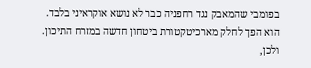בפומבי שהמאבק נגד רחפניה כבר לא נושא אוקראיני בלבד. הוא הפך לחלק מארכיטקטורת ביטחון חדשה במזרח התיכון. ולכן,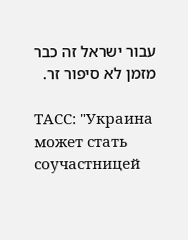עבור ישראל זה כבר מזמן לא סיפור זר.

ТАСС: "Украина может стать соучастницей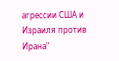агрессии США и Израиля против Ирана"